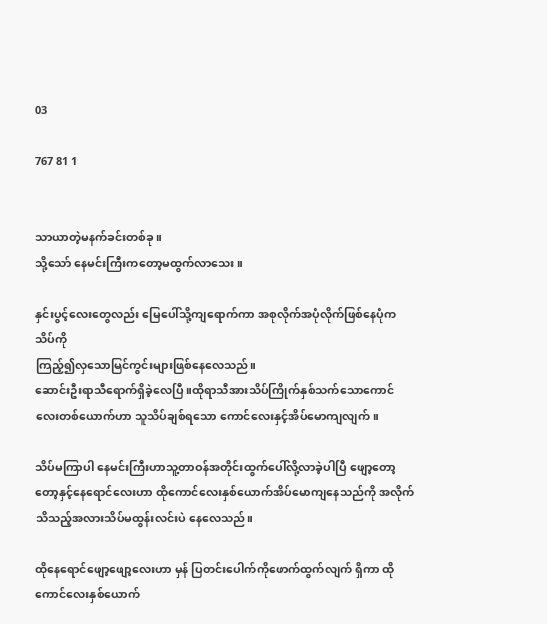03

767 81 1


သာယာတဲ့မနက်ခင်းတစ်ခု။
သို့သော် နေမင်းကြီးကတော့မထွက်လာသေး။

နှင်းပွင့်လေးတွေလည်း မြေပေါ်သို့ကျရောက်ကာ အစုလိုက်အပုံလိုက်ဖြစ်နေပုံက သိပ်ကို
ကြည့်၍လှသောမြင်ကွင်းများဖြစ်နေလေသည်။
ဆောင်းဦးရာသီရောက်ရှိခဲ့လေပြီ။ထိုရာသီအားသိပ်ကြိုက်နှစ်သက်သောကောင်လေးတစ်ယောက်ဟာ သူသိပ်ချစ်ရသော ကောင်လေးနှင့်အိပ်မောကျလျက်။

သိပ်မကြာပါ နေမင်းကြီးဟာသူ့တာဝန်အတိုင်းထွက်ပေါ်လို့လာခဲ့ပါပြီ ဖျော့တော့တော့နှင့်နေရောင်လေးဟာ ထိုကောင်လေးနှစ်ယောက်အိပ်မောကျနေသည်ကို အလိုက်သိသည့်အလားသိပ်မထွန်းလင်းပဲ နေလေသည်။

ထိုနေရောင်ဖျော့ဖျော့လေးဟာ မှန် ပြတင်းပေါက်ကိုဖောက်ထွက်လျက် ရှိကာ ထိုကောင်လေးနှစ်ယောက်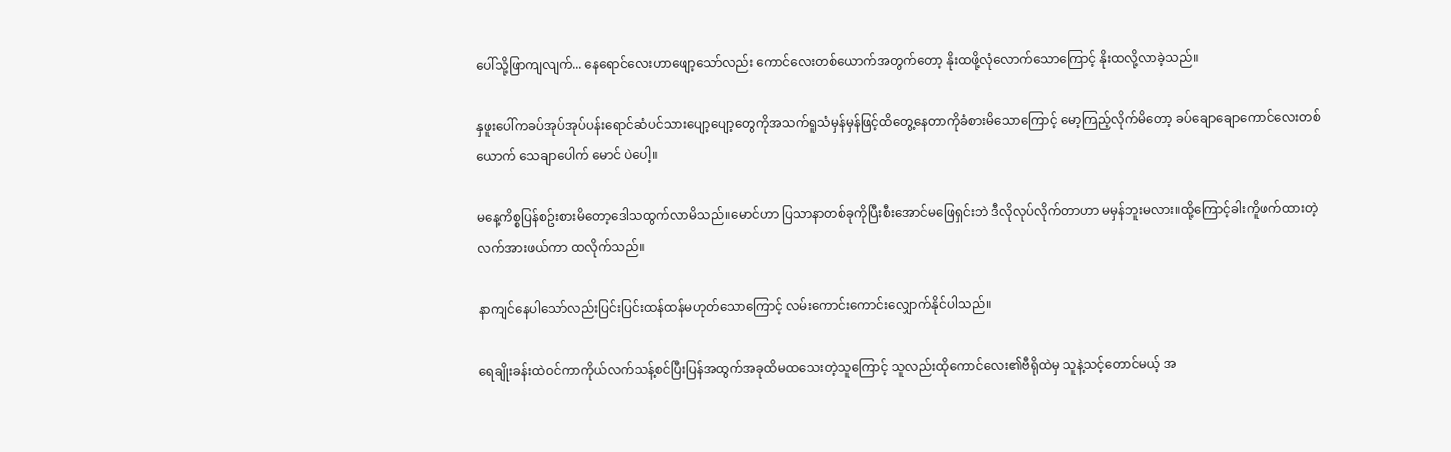ပေါ်သို့ဖြာကျလျက်... နေရောင်လေးဟာဖျော့သော်လည်း ကောင်လေးတစ်ယောက်အတွက်တော့ နိုးထဖို့လုံလောက်သောကြောင့် နိုးထလို့လာခဲ့သည်။

နှဖူးပေါ်ကခပ်အုပ်အုပ်ပန်းရောင်ဆံပင်သားပျော့ပျော့တွေကိုအသက်ရူသံမှန်မှန်ဖြင့်ထိတွေ့နေတာကိုခံစားမိသောကြောင့် မော့ကြည့်လိုက်မိတော့ ခပ်ချောချောကောင်လေးတစ်ယောက် သေချာပေါက် မောင် ပဲပေါ့။

မနေ့ကိစ္စပြန်စဥ်းစားမိတော့ဒေါသထွက်လာမိသည်။မောင်ဟာ ပြသာနာတစ်ခုကိုပြီးစီးအောင်မဖြေရှင်းဘဲ ဒီလိုလုပ်လိုက်တာဟာ မမှန်ဘူးမလား။ထို့ကြောင့်ခါးကိူဖက်ထားတဲ့လက်အားဖယ်ကာ ထလိုက်သည်။

နာကျင်နေပါသော်လည်းပြင်းပြင်းထန်ထန်မဟုတ်သောကြောင့် လမ်းကောင်းကောင်းလျှောက်နိုင်ပါသည်။

ရေချိုးခန်းထဲဝင်ကာကိုယ်လက်သန့်စင်ပြီးပြန်အထွက်အခုထိမထသေးတဲ့သူကြောင့် သူလည်းထိုကောင်လေး၏ဗီရိုထဲမှ သူနဲ့သင့်တောင်မယ့် အ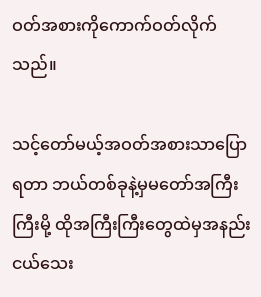ဝတ်အစားကိုကောက်ဝတ်လိုက်သည်။

သင့်တော်မယ့်အဝတ်အစားသာပြောရတာ ဘယ်တစ်ခုနဲ့မှမတော်အကြီးကြီးမို့ ထိုအကြီးကြီးတွေထဲမှအနည်းငယ်သေး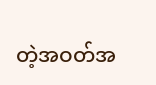တဲ့အဝတ်အ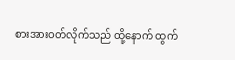စားအားဝတ်လိုက်သည် ထို့နောက် ထွက်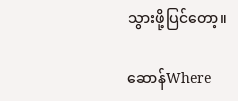သွားဖို့ပြင်တော့။

ဆောန်Where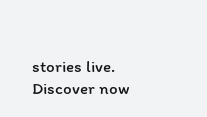stories live. Discover now